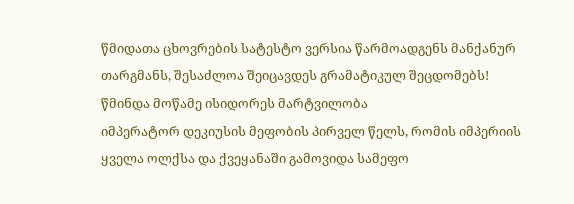წმიდათა ცხოვრების სატესტო ვერსია წარმოადგენს მანქანურ თარგმანს, შესაძლოა შეიცავდეს გრამატიკულ შეცდომებს!
წმინდა მოწამე ისიდორეს მარტვილობა
იმპერატორ დეკიუსის მეფობის პირველ წელს, რომის იმპერიის ყველა ოლქსა და ქვეყანაში გამოვიდა სამეფო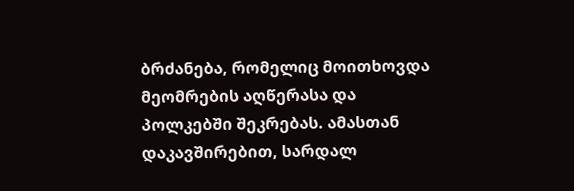ბრძანება, რომელიც მოითხოვდა მეომრების აღწერასა და პოლკებში შეკრებას. ამასთან დაკავშირებით, სარდალ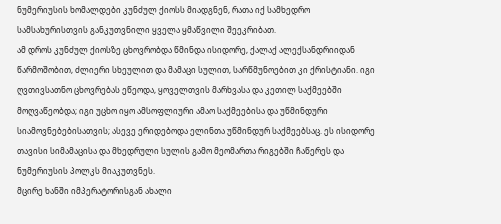ნუმერიუსის ხომალდები კუნძულ ქიოსს მიადგნენ, რათა იქ სამხედრო სამსახურისთვის განკუთვნილი ყველა ყმაწვილი შეეკრიბათ.
ამ დროს კუნძულ ქიოსზე ცხოვრობდა წმინდა ისიდორე, ქალაქ ალექსანდრიიდან წარმოშობით, ძლიერი სხეულით და მამაცი სულით, სარწმუნოებით კი ქრისტიანი. იგი ღვთივსათნო ცხოვრებას ეწეოდა, ყოველთვის მარხვასა და კეთილ საქმეებში მოღვაწეობდა; იგი უცხო იყო ამსოფლიური ამაო საქმეებისა და უწმინდური სიამოვნებებისათვის; ასევე ერიდებოდა ელინთა უწმინდურ საქმეებსაც. ეს ისიდორე თავისი სიმამაცისა და მხედრული სულის გამო მეომართა რიგებში ჩაწერეს და ნუმერიუსის პოლკს მიაკუთვნეს.
მცირე ხანში იმპერატორისგან ახალი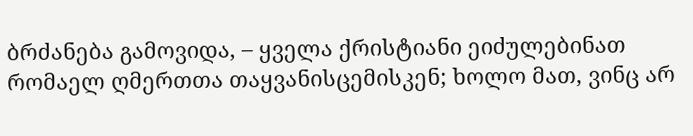ბრძანება გამოვიდა, – ყველა ქრისტიანი ეიძულებინათ რომაელ ღმერთთა თაყვანისცემისკენ; ხოლო მათ, ვინც არ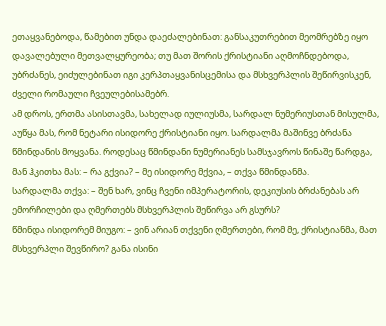ეთაყვანებოდა, წამებით უნდა დაეძალებინათ: განსაკუთრებით მეომრებზე იყო დავალებული მეთვალყურეობა; თუ მათ შორის ქრისტიანი აღმოჩნდებოდა, უბრძანეს, ეიძულებინათ იგი კერპთაყვანისცემისა და მსხვერპლის შეწირვისკენ, ძველი რომაული ჩვეულებისამებრ.
ამ დროს, ერთმა ასისთავმა, სახელად იულიუსმა, სარდალ ნუმერიუსთან მისულმა, აუწყა მას, რომ ნეტარი ისიდორე ქრისტიანი იყო. სარდალმა მაშინვე ბრძანა წმინდანის მოყვანა. როდესაც წმინდანი ნუმერიანეს სამსჯავროს წინაშე წარდგა, მან ჰკითხა მას: – რა გქვია? – მე ისიდორე მქვია, – თქვა წმინდანმა.
სარდალმა თქვა: – შენ ხარ, ვინც ჩვენი იმპერატორის, დეკიუსის ბრძანებას არ ემორჩილები და ღმერთებს მსხვერპლის შეწირვა არ გსურს?
წმინდა ისიდორემ მიუგო: – ვინ არიან თქვენი ღმერთები, რომ მე, ქრისტიანმა, მათ მსხვერპლი შევწირო? განა ისინი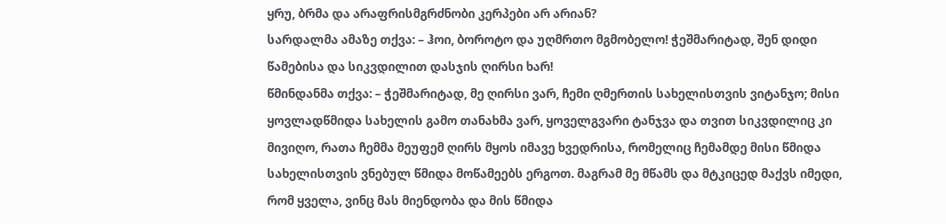ყრუ, ბრმა და არაფრისმგრძნობი კერპები არ არიან?
სარდალმა ამაზე თქვა: – ჰოი, ბოროტო და უღმრთო მგმობელო! ჭეშმარიტად, შენ დიდი წამებისა და სიკვდილით დასჯის ღირსი ხარ!
წმინდანმა თქვა: – ჭეშმარიტად, მე ღირსი ვარ, ჩემი ღმერთის სახელისთვის ვიტანჯო; მისი ყოვლადწმიდა სახელის გამო თანახმა ვარ, ყოველგვარი ტანჯვა და თვით სიკვდილიც კი მივიღო, რათა ჩემმა მეუფემ ღირს მყოს იმავე ხვედრისა, რომელიც ჩემამდე მისი წმიდა სახელისთვის ვნებულ წმიდა მოწამეებს ერგოთ. მაგრამ მე მწამს და მტკიცედ მაქვს იმედი, რომ ყველა, ვინც მას მიენდობა და მის წმიდა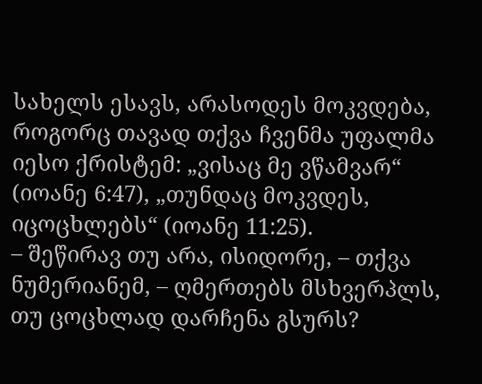სახელს ესავს, არასოდეს მოკვდება, როგორც თავად თქვა ჩვენმა უფალმა იესო ქრისტემ: „ვისაც მე ვწამვარ“ (იოანე 6:47), „თუნდაც მოკვდეს, იცოცხლებს“ (იოანე 11:25).
– შეწირავ თუ არა, ისიდორე, – თქვა ნუმერიანემ, – ღმერთებს მსხვერპლს, თუ ცოცხლად დარჩენა გსურს?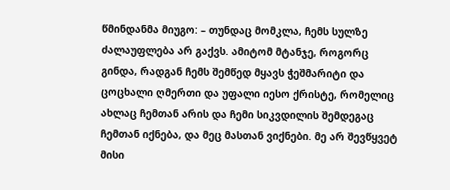წმინდანმა მიუგო: – თუნდაც მომკლა, ჩემს სულზე ძალაუფლება არ გაქვს. ამიტომ მტანჯე, როგორც გინდა, რადგან ჩემს შემწედ მყავს ჭეშმარიტი და ცოცხალი ღმერთი და უფალი იესო ქრისტე, რომელიც ახლაც ჩემთან არის და ჩემი სიკვდილის შემდეგაც ჩემთან იქნება, და მეც მასთან ვიქნები. მე არ შევწყვეტ მისი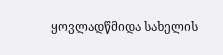ყოვლადწმიდა სახელის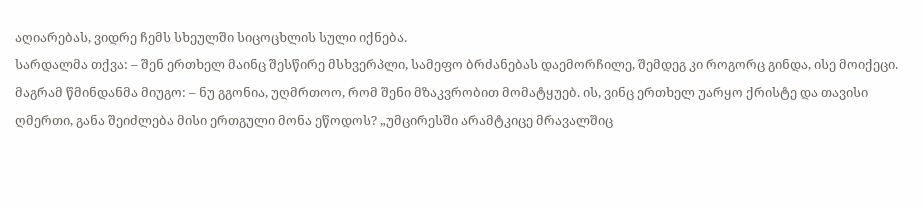აღიარებას, ვიდრე ჩემს სხეულში სიცოცხლის სული იქნება.
სარდალმა თქვა: – შენ ერთხელ მაინც შესწირე მსხვერპლი, სამეფო ბრძანებას დაემორჩილე, შემდეგ კი როგორც გინდა, ისე მოიქეცი.
მაგრამ წმინდანმა მიუგო: – ნუ გგონია, უღმრთოო, რომ შენი მზაკვრობით მომატყუებ. ის, ვინც ერთხელ უარყო ქრისტე და თავისი ღმერთი, განა შეიძლება მისი ერთგული მონა ეწოდოს? „უმცირესში არამტკიცე მრავალშიც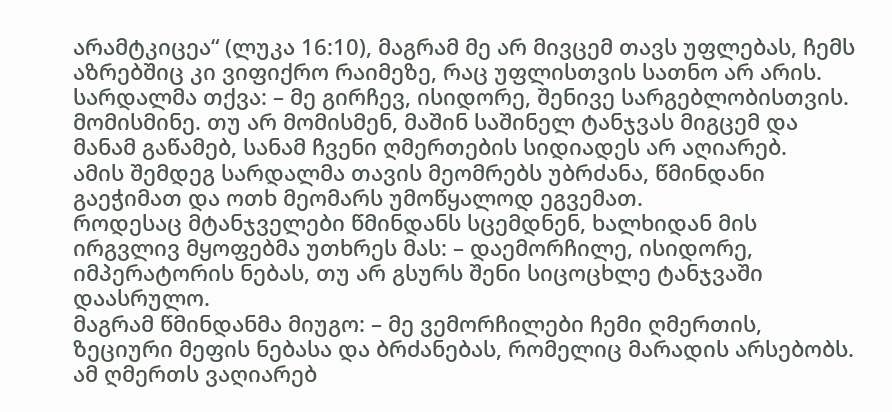არამტკიცეა“ (ლუკა 16:10), მაგრამ მე არ მივცემ თავს უფლებას, ჩემს აზრებშიც კი ვიფიქრო რაიმეზე, რაც უფლისთვის სათნო არ არის.
სარდალმა თქვა: – მე გირჩევ, ისიდორე, შენივე სარგებლობისთვის. მომისმინე. თუ არ მომისმენ, მაშინ საშინელ ტანჯვას მიგცემ და მანამ გაწამებ, სანამ ჩვენი ღმერთების სიდიადეს არ აღიარებ.
ამის შემდეგ სარდალმა თავის მეომრებს უბრძანა, წმინდანი გაეჭიმათ და ოთხ მეომარს უმოწყალოდ ეგვემათ.
როდესაც მტანჯველები წმინდანს სცემდნენ, ხალხიდან მის ირგვლივ მყოფებმა უთხრეს მას: – დაემორჩილე, ისიდორე, იმპერატორის ნებას, თუ არ გსურს შენი სიცოცხლე ტანჯვაში დაასრულო.
მაგრამ წმინდანმა მიუგო: – მე ვემორჩილები ჩემი ღმერთის, ზეციური მეფის ნებასა და ბრძანებას, რომელიც მარადის არსებობს. ამ ღმერთს ვაღიარებ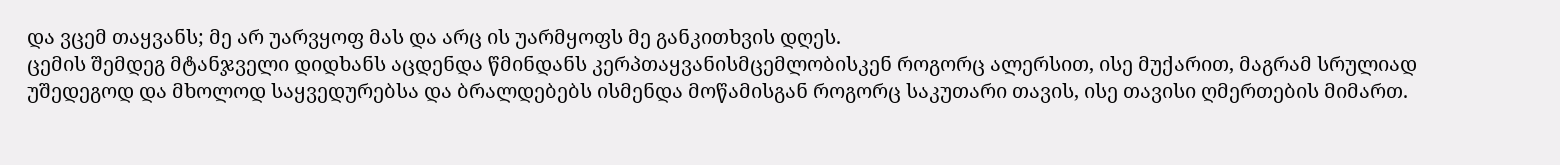და ვცემ თაყვანს; მე არ უარვყოფ მას და არც ის უარმყოფს მე განკითხვის დღეს.
ცემის შემდეგ მტანჯველი დიდხანს აცდენდა წმინდანს კერპთაყვანისმცემლობისკენ როგორც ალერსით, ისე მუქარით, მაგრამ სრულიად უშედეგოდ და მხოლოდ საყვედურებსა და ბრალდებებს ისმენდა მოწამისგან როგორც საკუთარი თავის, ისე თავისი ღმერთების მიმართ.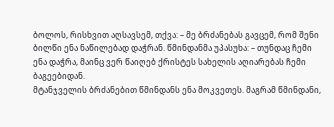ბოლოს, რისხვით აღსავსემ, თქვა: – მე ბრძანებას გავცემ, რომ შენი ბილწი ენა ნაწილებად დაჭრან. წმინდანმა უპასუხა: – თუნდაც ჩემი ენა დაჭრა, მაინც ვერ წაიღებ ქრისტეს სახელის აღიარებას ჩემი ბაგეებიდან.
მტანჯველის ბრძანებით წმინდანს ენა მოკვეთეს. მაგრამ წმინდანი,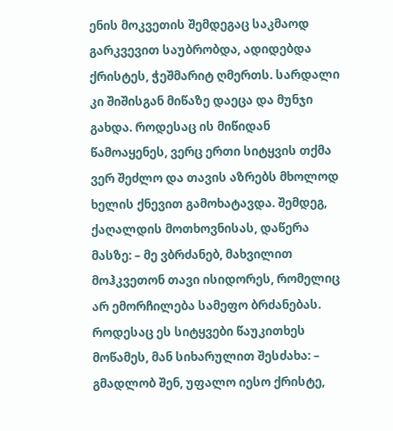ენის მოკვეთის შემდეგაც საკმაოდ გარკვევით საუბრობდა, ადიდებდა ქრისტეს, ჭეშმარიტ ღმერთს. სარდალი კი შიშისგან მიწაზე დაეცა და მუნჯი გახდა. როდესაც ის მიწიდან წამოაყენეს, ვერც ერთი სიტყვის თქმა ვერ შეძლო და თავის აზრებს მხოლოდ ხელის ქნევით გამოხატავდა. შემდეგ, ქაღალდის მოთხოვნისას, დაწერა მასზე: – მე ვბრძანებ, მახვილით მოჰკვეთონ თავი ისიდორეს, რომელიც არ ემორჩილება სამეფო ბრძანებას.
როდესაც ეს სიტყვები წაუკითხეს მოწამეს, მან სიხარულით შესძახა: – გმადლობ შენ, უფალო იესო ქრისტე,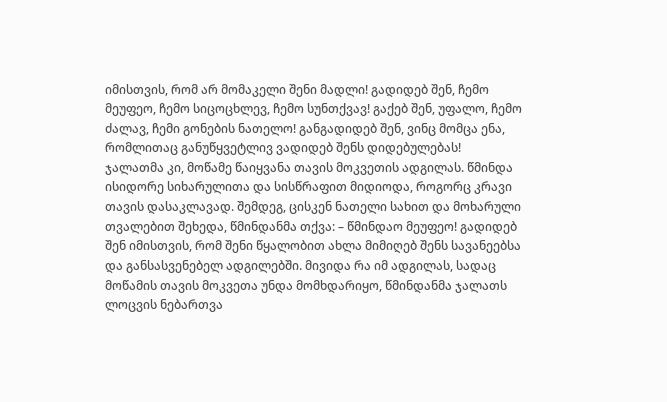იმისთვის, რომ არ მომაკელი შენი მადლი! გადიდებ შენ, ჩემო მეუფეო, ჩემო სიცოცხლევ, ჩემო სუნთქვავ! გაქებ შენ, უფალო, ჩემო ძალავ, ჩემი გონების ნათელო! განგადიდებ შენ, ვინც მომცა ენა, რომლითაც განუწყვეტლივ ვადიდებ შენს დიდებულებას!
ჯალათმა კი, მოწამე წაიყვანა თავის მოკვეთის ადგილას. წმინდა ისიდორე სიხარულითა და სისწრაფით მიდიოდა, როგორც კრავი თავის დასაკლავად. შემდეგ, ცისკენ ნათელი სახით და მოხარული თვალებით შეხედა, წმინდანმა თქვა: – წმინდაო მეუფეო! გადიდებ შენ იმისთვის, რომ შენი წყალობით ახლა მიმიღებ შენს სავანეებსა და განსასვენებელ ადგილებში. მივიდა რა იმ ადგილას, სადაც მოწამის თავის მოკვეთა უნდა მომხდარიყო, წმინდანმა ჯალათს ლოცვის ნებართვა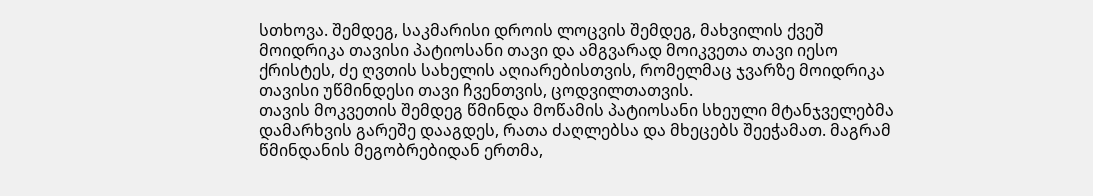სთხოვა. შემდეგ, საკმარისი დროის ლოცვის შემდეგ, მახვილის ქვეშ მოიდრიკა თავისი პატიოსანი თავი და ამგვარად მოიკვეთა თავი იესო ქრისტეს, ძე ღვთის სახელის აღიარებისთვის, რომელმაც ჯვარზე მოიდრიკა თავისი უწმინდესი თავი ჩვენთვის, ცოდვილთათვის.
თავის მოკვეთის შემდეგ წმინდა მოწამის პატიოსანი სხეული მტანჯველებმა დამარხვის გარეშე დააგდეს, რათა ძაღლებსა და მხეცებს შეეჭამათ. მაგრამ წმინდანის მეგობრებიდან ერთმა,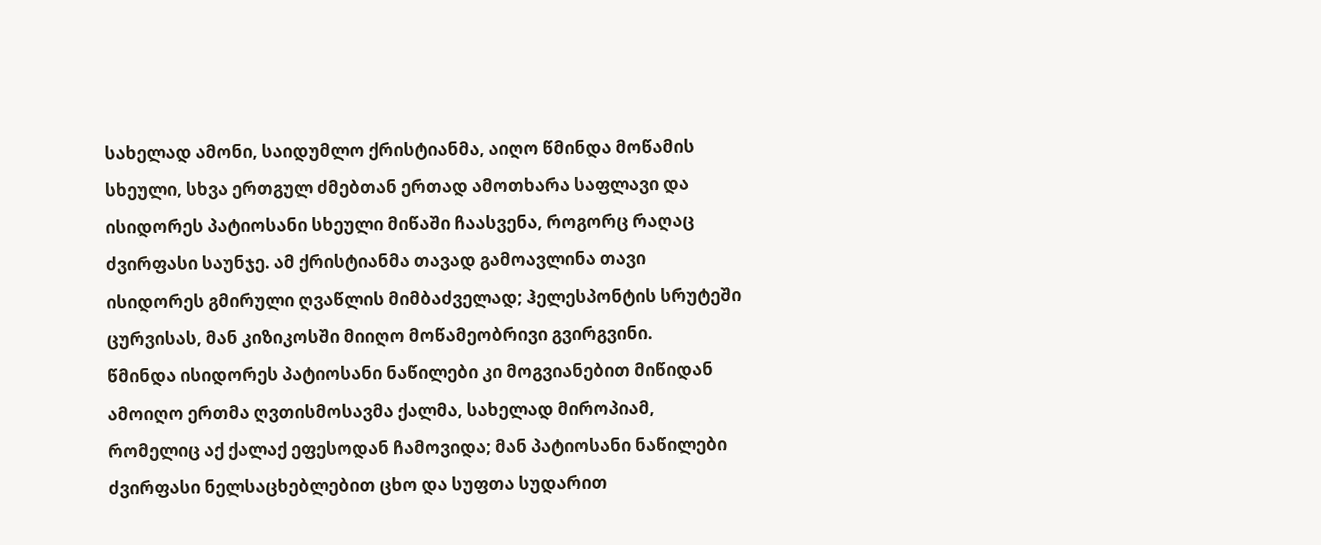სახელად ამონი, საიდუმლო ქრისტიანმა, აიღო წმინდა მოწამის სხეული, სხვა ერთგულ ძმებთან ერთად ამოთხარა საფლავი და ისიდორეს პატიოსანი სხეული მიწაში ჩაასვენა, როგორც რაღაც ძვირფასი საუნჯე. ამ ქრისტიანმა თავად გამოავლინა თავი ისიდორეს გმირული ღვაწლის მიმბაძველად; ჰელესპონტის სრუტეში ცურვისას, მან კიზიკოსში მიიღო მოწამეობრივი გვირგვინი.
წმინდა ისიდორეს პატიოსანი ნაწილები კი მოგვიანებით მიწიდან ამოიღო ერთმა ღვთისმოსავმა ქალმა, სახელად მიროპიამ, რომელიც აქ ქალაქ ეფესოდან ჩამოვიდა; მან პატიოსანი ნაწილები ძვირფასი ნელსაცხებლებით ცხო და სუფთა სუდარით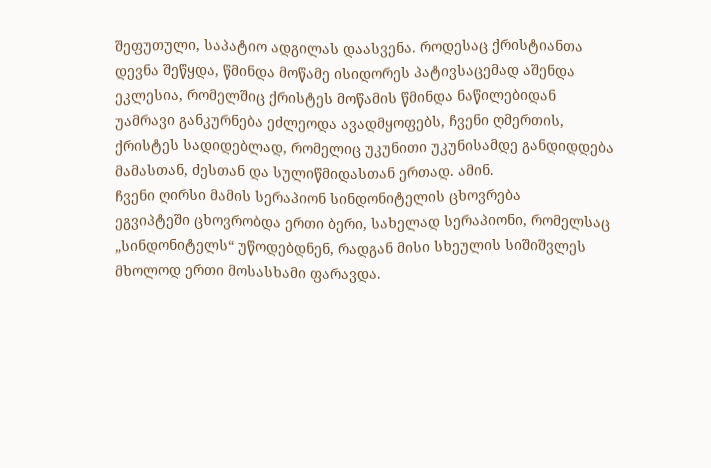შეფუთული, საპატიო ადგილას დაასვენა. როდესაც ქრისტიანთა დევნა შეწყდა, წმინდა მოწამე ისიდორეს პატივსაცემად აშენდა ეკლესია, რომელშიც ქრისტეს მოწამის წმინდა ნაწილებიდან უამრავი განკურნება ეძლეოდა ავადმყოფებს, ჩვენი ღმერთის, ქრისტეს სადიდებლად, რომელიც უკუნითი უკუნისამდე განდიდდება მამასთან, ძესთან და სულიწმიდასთან ერთად. ამინ.
ჩვენი ღირსი მამის სერაპიონ სინდონიტელის ცხოვრება
ეგვიპტეში ცხოვრობდა ერთი ბერი, სახელად სერაპიონი, რომელსაც „სინდონიტელს“ უწოდებდნენ, რადგან მისი სხეულის სიშიშვლეს მხოლოდ ერთი მოსასხამი ფარავდა.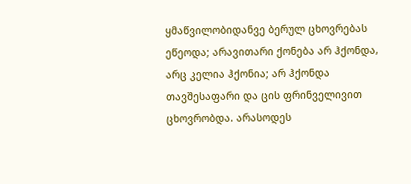ყმაწვილობიდანვე ბერულ ცხოვრებას ეწეოდა; არავითარი ქონება არ ჰქონდა, არც კელია ჰქონია; არ ჰქონდა თავშესაფარი და ცის ფრინველივით ცხოვრობდა. არასოდეს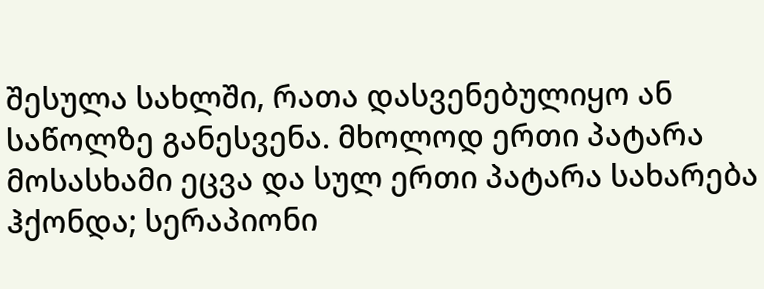შესულა სახლში, რათა დასვენებულიყო ან საწოლზე განესვენა. მხოლოდ ერთი პატარა მოსასხამი ეცვა და სულ ერთი პატარა სახარება ჰქონდა; სერაპიონი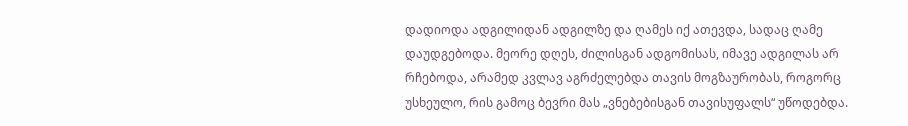დადიოდა ადგილიდან ადგილზე და ღამეს იქ ათევდა, სადაც ღამე დაუდგებოდა. მეორე დღეს, ძილისგან ადგომისას, იმავე ადგილას არ რჩებოდა, არამედ კვლავ აგრძელებდა თავის მოგზაურობას, როგორც უსხეულო, რის გამოც ბევრი მას „ვნებებისგან თავისუფალს“ უწოდებდა.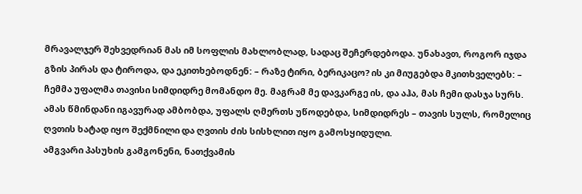მრავალჯერ შეხვედრიან მას იმ სოფლის მახლობლად, სადაც შეჩერდებოდა. უნახავთ, როგორ იჯდა გზის პირას და ტიროდა, და ეკითხებოდნენ: – რაზე ტირი, ბერიკაცო? ის კი მიუგებდა მკითხველებს: – ჩემმა უფალმა თავისი სიმდიდრე მომანდო მე. მაგრამ მე დავკარგე ის, და აჰა, მას ჩემი დასჯა სურს.
ამას წმინდანი იგავურად ამბობდა, უფალს ღმერთს უწოდებდა, სიმდიდრეს – თავის სულს, რომელიც ღვთის ხატად იყო შექმნილი და ღვთის ძის სისხლით იყო გამოსყიდული.
ამგვარი პასუხის გამგონენი, ნათქვამის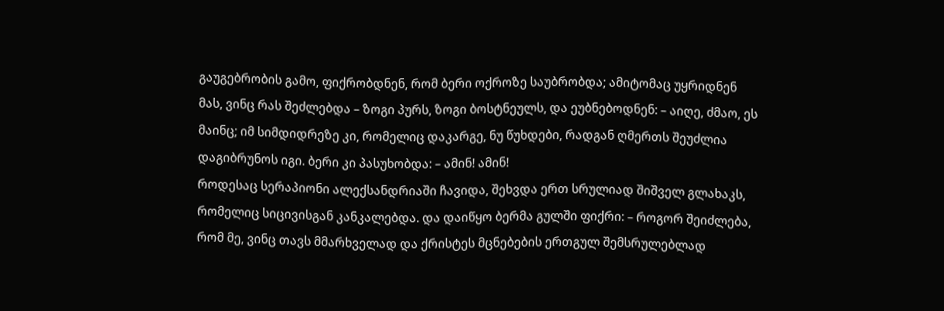გაუგებრობის გამო, ფიქრობდნენ, რომ ბერი ოქროზე საუბრობდა; ამიტომაც უყრიდნენ მას, ვინც რას შეძლებდა – ზოგი პურს, ზოგი ბოსტნეულს, და ეუბნებოდნენ: – აიღე, ძმაო, ეს მაინც; იმ სიმდიდრეზე კი, რომელიც დაკარგე, ნუ წუხდები, რადგან ღმერთს შეუძლია დაგიბრუნოს იგი. ბერი კი პასუხობდა: – ამინ! ამინ!
როდესაც სერაპიონი ალექსანდრიაში ჩავიდა, შეხვდა ერთ სრულიად შიშველ გლახაკს, რომელიც სიცივისგან კანკალებდა. და დაიწყო ბერმა გულში ფიქრი: – როგორ შეიძლება, რომ მე, ვინც თავს მმარხველად და ქრისტეს მცნებების ერთგულ შემსრულებლად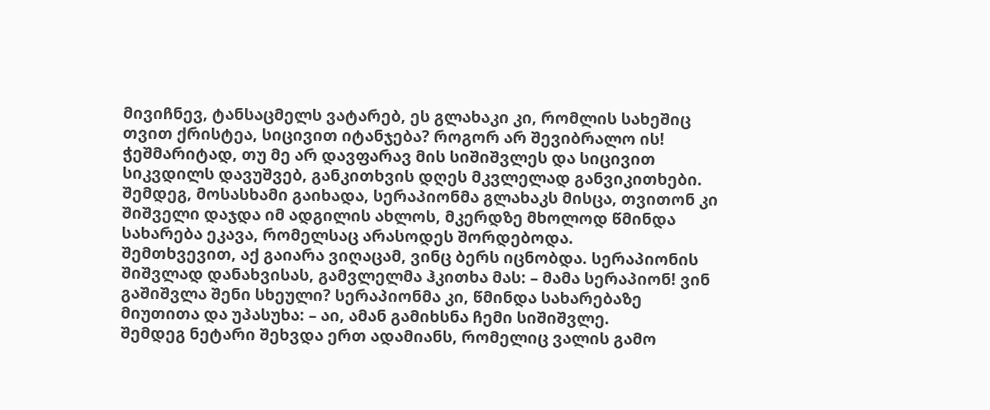მივიჩნევ, ტანსაცმელს ვატარებ, ეს გლახაკი კი, რომლის სახეშიც თვით ქრისტეა, სიცივით იტანჯება? როგორ არ შევიბრალო ის! ჭეშმარიტად, თუ მე არ დავფარავ მის სიშიშვლეს და სიცივით სიკვდილს დავუშვებ, განკითხვის დღეს მკვლელად განვიკითხები.
შემდეგ, მოსასხამი გაიხადა, სერაპიონმა გლახაკს მისცა, თვითონ კი შიშველი დაჯდა იმ ადგილის ახლოს, მკერდზე მხოლოდ წმინდა სახარება ეკავა, რომელსაც არასოდეს შორდებოდა.
შემთხვევით, აქ გაიარა ვიღაცამ, ვინც ბერს იცნობდა. სერაპიონის შიშვლად დანახვისას, გამვლელმა ჰკითხა მას: – მამა სერაპიონ! ვინ გაშიშვლა შენი სხეული? სერაპიონმა კი, წმინდა სახარებაზე მიუთითა და უპასუხა: – აი, ამან გამიხსნა ჩემი სიშიშვლე.
შემდეგ ნეტარი შეხვდა ერთ ადამიანს, რომელიც ვალის გამო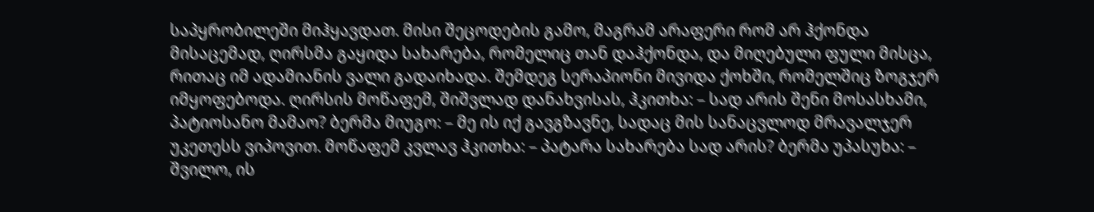საპყრობილეში მიჰყავდათ. მისი შეცოდების გამო, მაგრამ არაფერი რომ არ ჰქონდა მისაცემად, ღირსმა გაყიდა სახარება, რომელიც თან დაჰქონდა, და მიღებული ფული მისცა, რითაც იმ ადამიანის ვალი გადაიხადა. შემდეგ სერაპიონი მივიდა ქოხში, რომელშიც ზოგჯერ იმყოფებოდა. ღირსის მოწაფემ, შიშვლად დანახვისას, ჰკითხა: – სად არის შენი მოსასხამი, პატიოსანო მამაო? ბერმა მიუგო: – მე ის იქ გავგზავნე, სადაც მის სანაცვლოდ მრავალჯერ უკეთესს ვიპოვით. მოწაფემ კვლავ ჰკითხა: – პატარა სახარება სად არის? ბერმა უპასუხა: – შვილო, ის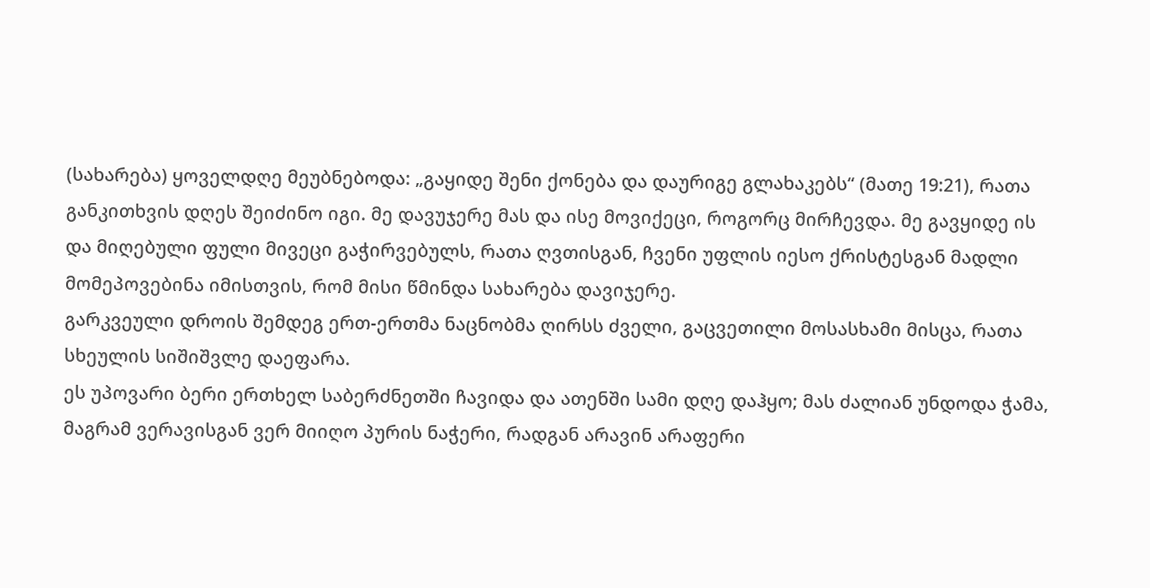(სახარება) ყოველდღე მეუბნებოდა: „გაყიდე შენი ქონება და დაურიგე გლახაკებს“ (მათე 19:21), რათა განკითხვის დღეს შეიძინო იგი. მე დავუჯერე მას და ისე მოვიქეცი, როგორც მირჩევდა. მე გავყიდე ის და მიღებული ფული მივეცი გაჭირვებულს, რათა ღვთისგან, ჩვენი უფლის იესო ქრისტესგან მადლი მომეპოვებინა იმისთვის, რომ მისი წმინდა სახარება დავიჯერე.
გარკვეული დროის შემდეგ ერთ-ერთმა ნაცნობმა ღირსს ძველი, გაცვეთილი მოსასხამი მისცა, რათა სხეულის სიშიშვლე დაეფარა.
ეს უპოვარი ბერი ერთხელ საბერძნეთში ჩავიდა და ათენში სამი დღე დაჰყო; მას ძალიან უნდოდა ჭამა, მაგრამ ვერავისგან ვერ მიიღო პურის ნაჭერი, რადგან არავინ არაფერი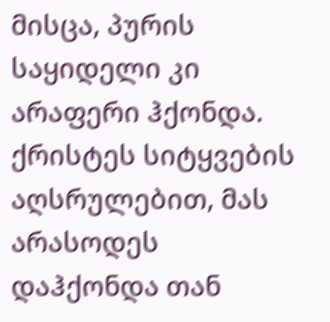მისცა, პურის საყიდელი კი არაფერი ჰქონდა. ქრისტეს სიტყვების აღსრულებით, მას არასოდეს დაჰქონდა თან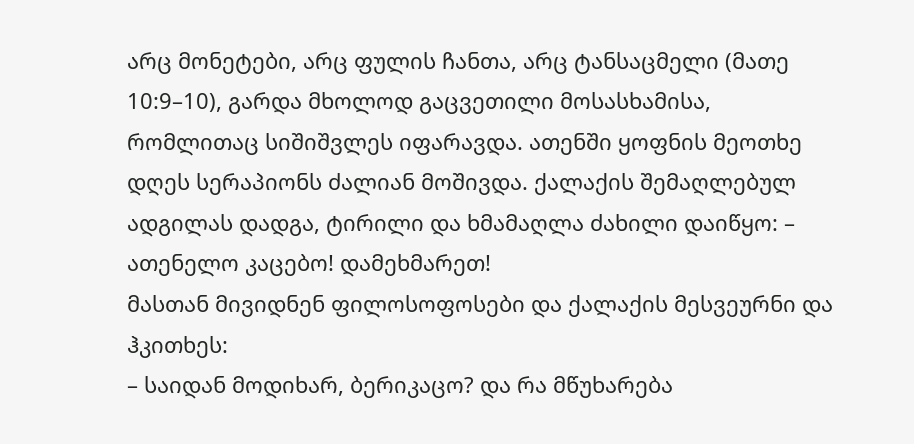არც მონეტები, არც ფულის ჩანთა, არც ტანსაცმელი (მათე 10:9–10), გარდა მხოლოდ გაცვეთილი მოსასხამისა, რომლითაც სიშიშვლეს იფარავდა. ათენში ყოფნის მეოთხე დღეს სერაპიონს ძალიან მოშივდა. ქალაქის შემაღლებულ ადგილას დადგა, ტირილი და ხმამაღლა ძახილი დაიწყო: – ათენელო კაცებო! დამეხმარეთ!
მასთან მივიდნენ ფილოსოფოსები და ქალაქის მესვეურნი და ჰკითხეს:
– საიდან მოდიხარ, ბერიკაცო? და რა მწუხარება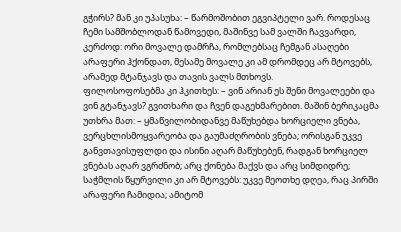გჭირს? მან კი უპასუხა: – წარმოშობით ეგვიპტელი ვარ. როდესაც ჩემი სამშობლოდან წამოვედი, მაშინვე სამ ვალში ჩავვარდი, კერძოდ: ორი მოვალე დამრჩა, რომლებსაც ჩემგან ასაღები არაფერი ჰქონდათ, მესამე მოვალე კი ამ დრომდეც არ მტოვებს, არამედ მტანჯავს და თავის ვალს მთხოვს.
ფილოსოფოსებმა კი ჰკითხეს: – ვინ არიან ეს შენი მოვალეები და ვინ გტანჯავს? გვითხარი და ჩვენ დაგეხმარებით. მაშინ ბერიკაცმა უთხრა მათ: – ყმაწვილობიდანვე მაწუხებდა ხორციელი ვნება, ვერცხლისმოყვარეობა და გაუმაძღრობის ვნება; ორისგან უკვე განვთავისუფლდი და ისინი აღარ მაწუხებენ, რადგან ხორციელ ვნებას აღარ ვგრძნობ; არც ქონება მაქვს და არც სიმდიდრე; საჭმლის წყურვილი კი არ მტოვებს: უკვე მეოთხე დღეა, რაც პირში არაფერი ჩამიდია; ამიტომ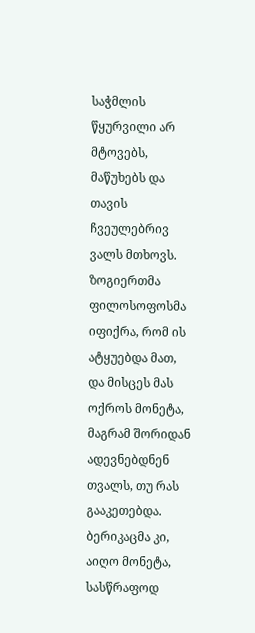საჭმლის წყურვილი არ მტოვებს, მაწუხებს და თავის ჩვეულებრივ ვალს მთხოვს.
ზოგიერთმა ფილოსოფოსმა იფიქრა, რომ ის ატყუებდა მათ, და მისცეს მას ოქროს მონეტა, მაგრამ შორიდან ადევნებდნენ თვალს, თუ რას გააკეთებდა. ბერიკაცმა კი, აიღო მონეტა, სასწრაფოდ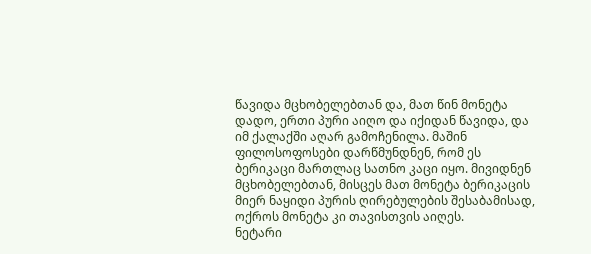წავიდა მცხობელებთან და, მათ წინ მონეტა დადო, ერთი პური აიღო და იქიდან წავიდა, და იმ ქალაქში აღარ გამოჩენილა. მაშინ ფილოსოფოსები დარწმუნდნენ, რომ ეს ბერიკაცი მართლაც სათნო კაცი იყო. მივიდნენ მცხობელებთან, მისცეს მათ მონეტა ბერიკაცის მიერ ნაყიდი პურის ღირებულების შესაბამისად, ოქროს მონეტა კი თავისთვის აიღეს.
ნეტარი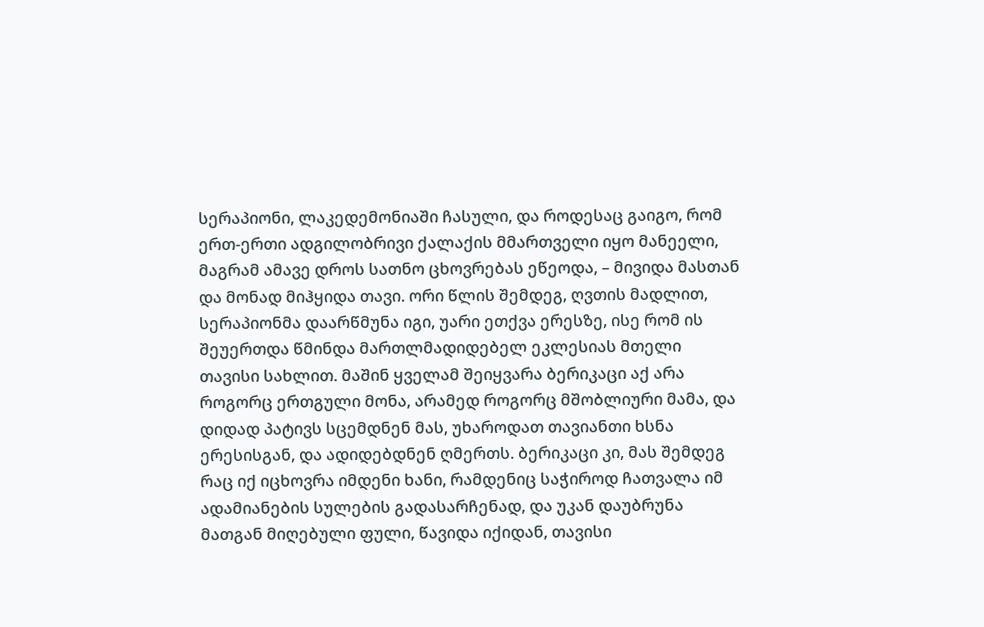სერაპიონი, ლაკედემონიაში ჩასული, და როდესაც გაიგო, რომ ერთ-ერთი ადგილობრივი ქალაქის მმართველი იყო მანეელი, მაგრამ ამავე დროს სათნო ცხოვრებას ეწეოდა, – მივიდა მასთან და მონად მიჰყიდა თავი. ორი წლის შემდეგ, ღვთის მადლით, სერაპიონმა დაარწმუნა იგი, უარი ეთქვა ერესზე, ისე რომ ის შეუერთდა წმინდა მართლმადიდებელ ეკლესიას მთელი თავისი სახლით. მაშინ ყველამ შეიყვარა ბერიკაცი აქ არა როგორც ერთგული მონა, არამედ როგორც მშობლიური მამა, და დიდად პატივს სცემდნენ მას, უხაროდათ თავიანთი ხსნა ერესისგან, და ადიდებდნენ ღმერთს. ბერიკაცი კი, მას შემდეგ რაც იქ იცხოვრა იმდენი ხანი, რამდენიც საჭიროდ ჩათვალა იმ ადამიანების სულების გადასარჩენად, და უკან დაუბრუნა მათგან მიღებული ფული, წავიდა იქიდან, თავისი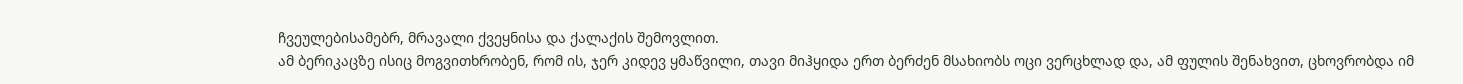ჩვეულებისამებრ, მრავალი ქვეყნისა და ქალაქის შემოვლით.
ამ ბერიკაცზე ისიც მოგვითხრობენ, რომ ის, ჯერ კიდევ ყმაწვილი, თავი მიჰყიდა ერთ ბერძენ მსახიობს ოცი ვერცხლად და, ამ ფულის შენახვით, ცხოვრობდა იმ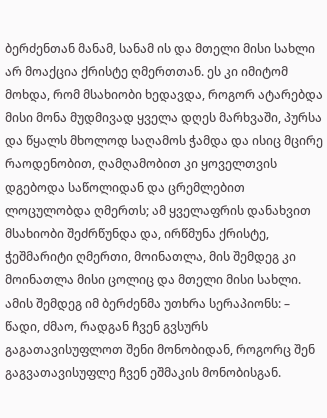ბერძენთან მანამ, სანამ ის და მთელი მისი სახლი არ მოაქცია ქრისტე ღმერთთან. ეს კი იმიტომ მოხდა, რომ მსახიობი ხედავდა, როგორ ატარებდა მისი მონა მუდმივად ყველა დღეს მარხვაში, პურსა და წყალს მხოლოდ საღამოს ჭამდა და ისიც მცირე რაოდენობით, ღამღამობით კი ყოველთვის დგებოდა საწოლიდან და ცრემლებით ლოცულობდა ღმერთს; ამ ყველაფრის დანახვით მსახიობი შეძრწუნდა და, ირწმუნა ქრისტე, ჭეშმარიტი ღმერთი, მოინათლა, მის შემდეგ კი მოინათლა მისი ცოლიც და მთელი მისი სახლი. ამის შემდეგ იმ ბერძენმა უთხრა სერაპიონს: – წადი, ძმაო, რადგან ჩვენ გვსურს გაგათავისუფლოთ შენი მონობიდან, როგორც შენ გაგვათავისუფლე ჩვენ ეშმაკის მონობისგან.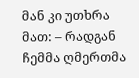მან კი უთხრა მათ: – რადგან ჩემმა ღმერთმა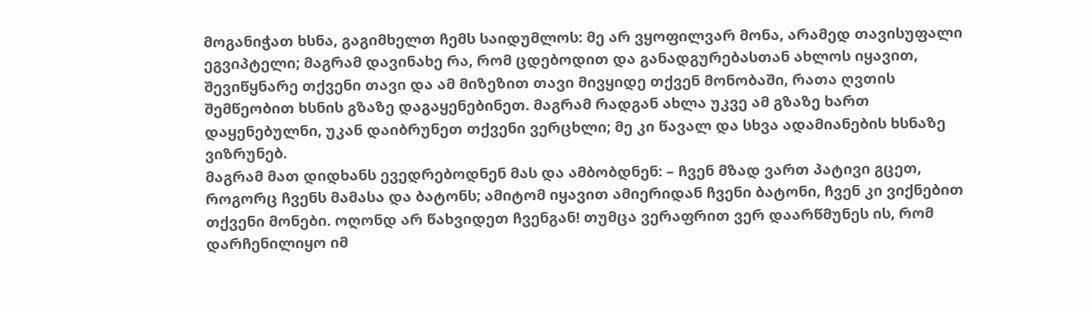მოგანიჭათ ხსნა, გაგიმხელთ ჩემს საიდუმლოს: მე არ ვყოფილვარ მონა, არამედ თავისუფალი ეგვიპტელი; მაგრამ დავინახე რა, რომ ცდებოდით და განადგურებასთან ახლოს იყავით, შევიწყნარე თქვენი თავი და ამ მიზეზით თავი მივყიდე თქვენ მონობაში, რათა ღვთის შემწეობით ხსნის გზაზე დაგაყენებინეთ. მაგრამ რადგან ახლა უკვე ამ გზაზე ხართ დაყენებულნი, უკან დაიბრუნეთ თქვენი ვერცხლი; მე კი წავალ და სხვა ადამიანების ხსნაზე ვიზრუნებ.
მაგრამ მათ დიდხანს ევედრებოდნენ მას და ამბობდნენ: – ჩვენ მზად ვართ პატივი გცეთ, როგორც ჩვენს მამასა და ბატონს; ამიტომ იყავით ამიერიდან ჩვენი ბატონი, ჩვენ კი ვიქნებით თქვენი მონები. ოღონდ არ წახვიდეთ ჩვენგან! თუმცა ვერაფრით ვერ დაარწმუნეს ის, რომ დარჩენილიყო იმ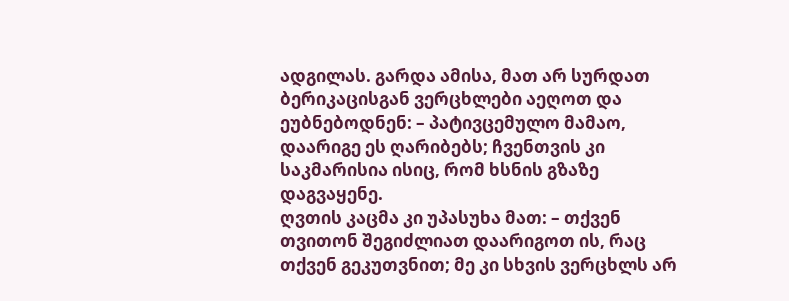ადგილას. გარდა ამისა, მათ არ სურდათ ბერიკაცისგან ვერცხლები აეღოთ და ეუბნებოდნენ: – პატივცემულო მამაო, დაარიგე ეს ღარიბებს; ჩვენთვის კი საკმარისია ისიც, რომ ხსნის გზაზე დაგვაყენე.
ღვთის კაცმა კი უპასუხა მათ: – თქვენ თვითონ შეგიძლიათ დაარიგოთ ის, რაც თქვენ გეკუთვნით; მე კი სხვის ვერცხლს არ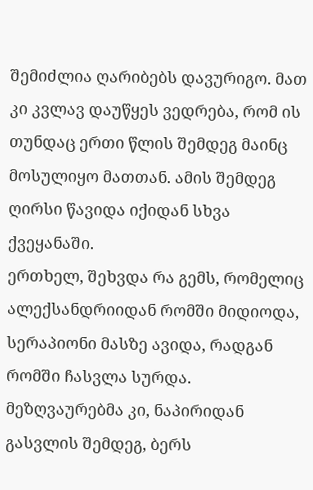შემიძლია ღარიბებს დავურიგო. მათ კი კვლავ დაუწყეს ვედრება, რომ ის თუნდაც ერთი წლის შემდეგ მაინც მოსულიყო მათთან. ამის შემდეგ ღირსი წავიდა იქიდან სხვა ქვეყანაში.
ერთხელ, შეხვდა რა გემს, რომელიც ალექსანდრიიდან რომში მიდიოდა, სერაპიონი მასზე ავიდა, რადგან რომში ჩასვლა სურდა. მეზღვაურებმა კი, ნაპირიდან გასვლის შემდეგ, ბერს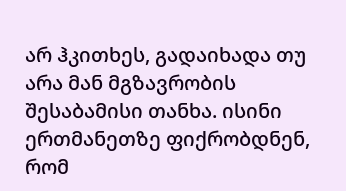არ ჰკითხეს, გადაიხადა თუ არა მან მგზავრობის შესაბამისი თანხა. ისინი ერთმანეთზე ფიქრობდნენ, რომ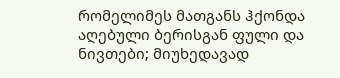რომელიმეს მათგანს ჰქონდა აღებული ბერისგან ფული და ნივთები; მიუხედავად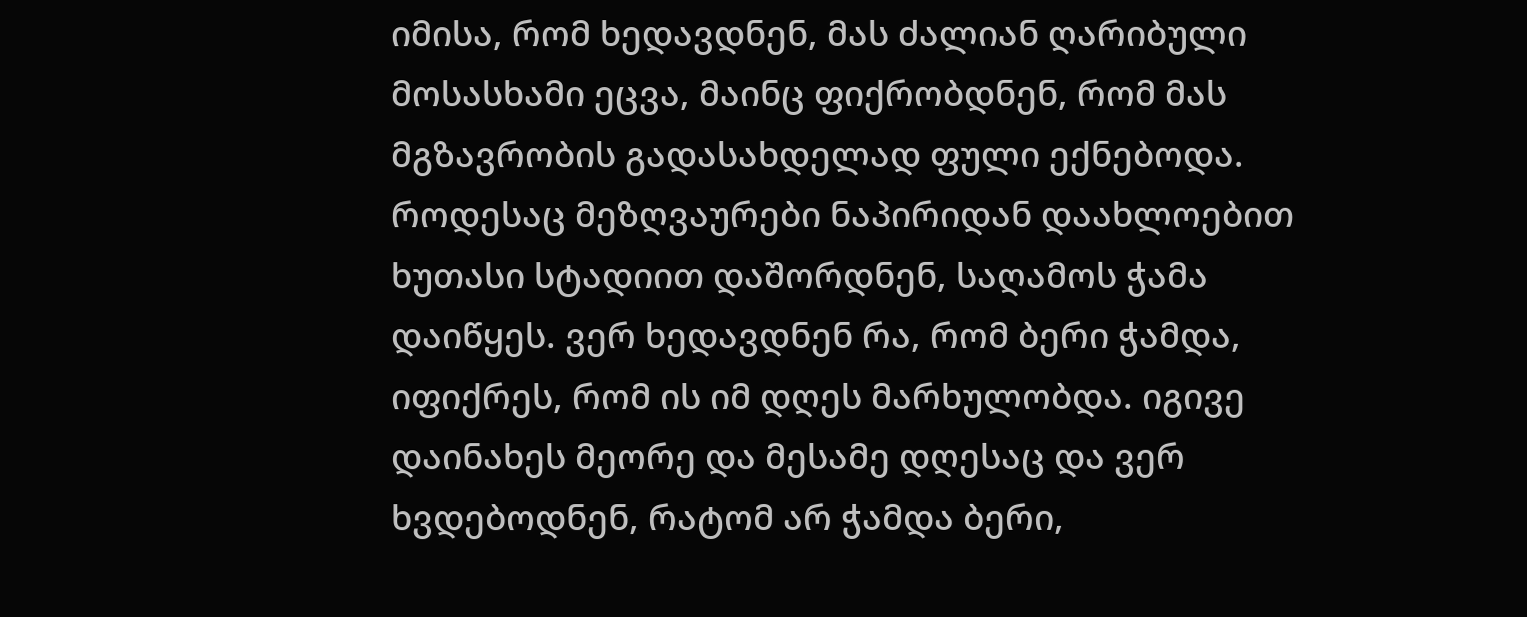იმისა, რომ ხედავდნენ, მას ძალიან ღარიბული მოსასხამი ეცვა, მაინც ფიქრობდნენ, რომ მას მგზავრობის გადასახდელად ფული ექნებოდა.
როდესაც მეზღვაურები ნაპირიდან დაახლოებით ხუთასი სტადიით დაშორდნენ, საღამოს ჭამა დაიწყეს. ვერ ხედავდნენ რა, რომ ბერი ჭამდა, იფიქრეს, რომ ის იმ დღეს მარხულობდა. იგივე დაინახეს მეორე და მესამე დღესაც და ვერ ხვდებოდნენ, რატომ არ ჭამდა ბერი,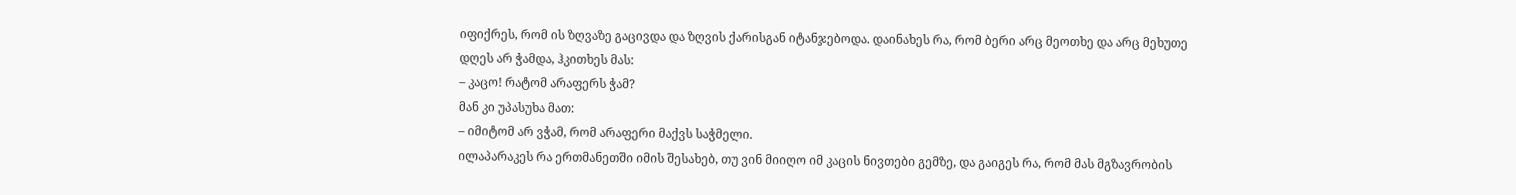იფიქრეს, რომ ის ზღვაზე გაცივდა და ზღვის ქარისგან იტანჯებოდა. დაინახეს რა, რომ ბერი არც მეოთხე და არც მეხუთე დღეს არ ჭამდა, ჰკითხეს მას:
– კაცო! რატომ არაფერს ჭამ?
მან კი უპასუხა მათ:
– იმიტომ არ ვჭამ, რომ არაფერი მაქვს საჭმელი.
ილაპარაკეს რა ერთმანეთში იმის შესახებ, თუ ვინ მიიღო იმ კაცის ნივთები გემზე, და გაიგეს რა, რომ მას მგზავრობის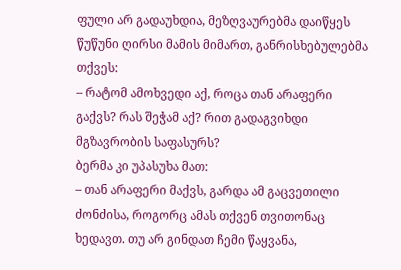ფული არ გადაუხდია, მეზღვაურებმა დაიწყეს წუწუნი ღირსი მამის მიმართ, განრისხებულებმა თქვეს:
– რატომ ამოხვედი აქ, როცა თან არაფერი გაქვს? რას შეჭამ აქ? რით გადაგვიხდი მგზავრობის საფასურს?
ბერმა კი უპასუხა მათ:
– თან არაფერი მაქვს, გარდა ამ გაცვეთილი ძონძისა, როგორც ამას თქვენ თვითონაც ხედავთ. თუ არ გინდათ ჩემი წაყვანა,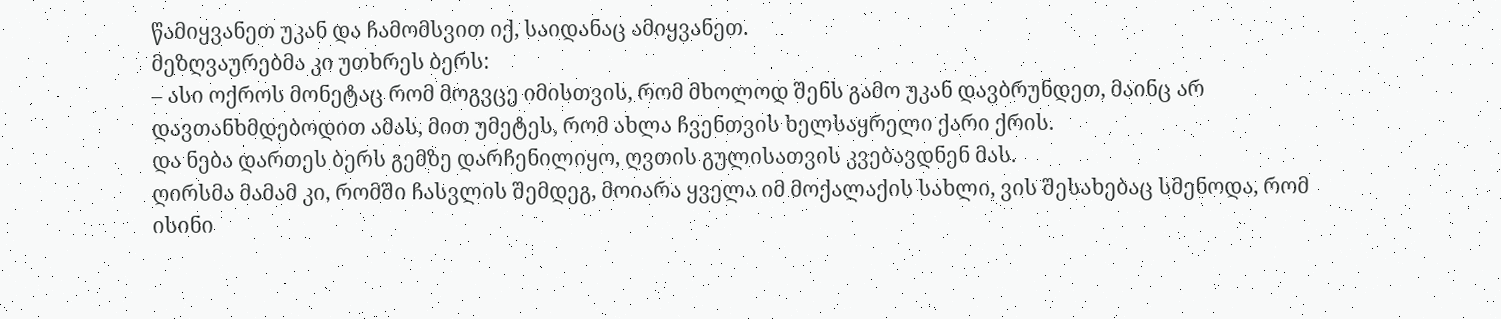წამიყვანეთ უკან და ჩამომსვით იქ, საიდანაც ამიყვანეთ.
მეზღვაურებმა კი უთხრეს ბერს:
– ასი ოქროს მონეტაც რომ მოგვცე იმისთვის, რომ მხოლოდ შენს გამო უკან დავბრუნდეთ, მაინც არ დავთანხმდებოდით ამას, მით უმეტეს, რომ ახლა ჩვენთვის ხელსაყრელი ქარი ქრის.
და ნება დართეს ბერს გემზე დარჩენილიყო, ღვთის გულისათვის კვებავდნენ მას.
ღირსმა მამამ კი, რომში ჩასვლის შემდეგ, მოიარა ყველა იმ მოქალაქის სახლი, ვის შესახებაც სმენოდა, რომ ისინი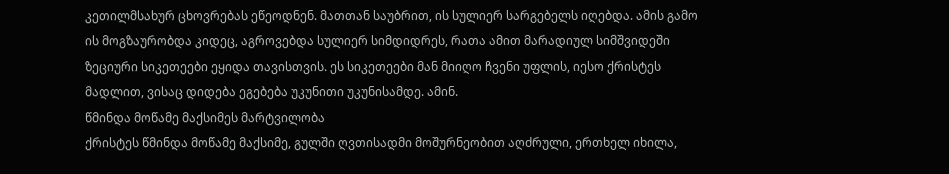კეთილმსახურ ცხოვრებას ეწეოდნენ. მათთან საუბრით, ის სულიერ სარგებელს იღებდა. ამის გამო ის მოგზაურობდა კიდეც, აგროვებდა სულიერ სიმდიდრეს, რათა ამით მარადიულ სიმშვიდეში ზეციური სიკეთეები ეყიდა თავისთვის. ეს სიკეთეები მან მიიღო ჩვენი უფლის, იესო ქრისტეს მადლით, ვისაც დიდება ეგებება უკუნითი უკუნისამდე. ამინ.
წმინდა მოწამე მაქსიმეს მარტვილობა
ქრისტეს წმინდა მოწამე მაქსიმე, გულში ღვთისადმი მოშურნეობით აღძრული, ერთხელ იხილა,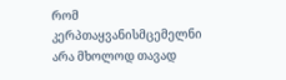რომ კერპთაყვანისმცემელნი არა მხოლოდ თავად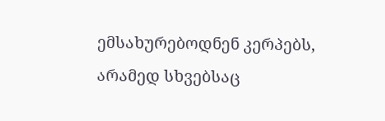ემსახურებოდნენ კერპებს, არამედ სხვებსაც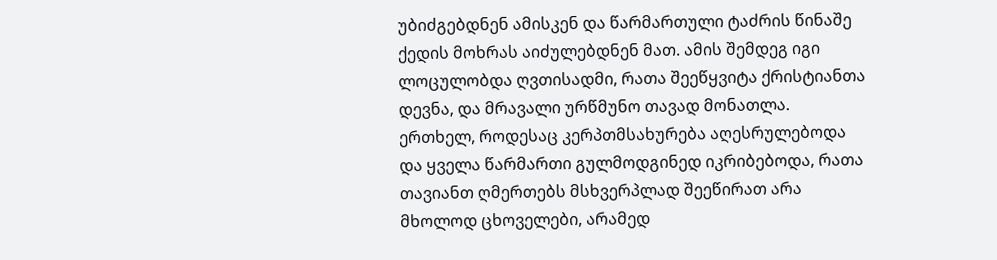უბიძგებდნენ ამისკენ და წარმართული ტაძრის წინაშე ქედის მოხრას აიძულებდნენ მათ. ამის შემდეგ იგი ლოცულობდა ღვთისადმი, რათა შეეწყვიტა ქრისტიანთა დევნა, და მრავალი ურწმუნო თავად მონათლა.
ერთხელ, როდესაც კერპთმსახურება აღესრულებოდა და ყველა წარმართი გულმოდგინედ იკრიბებოდა, რათა თავიანთ ღმერთებს მსხვერპლად შეეწირათ არა მხოლოდ ცხოველები, არამედ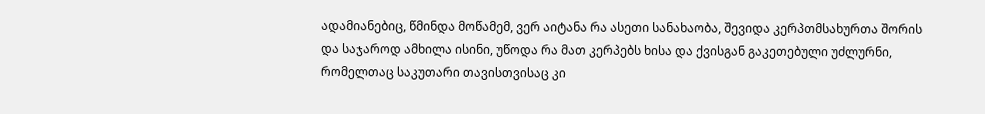ადამიანებიც, წმინდა მოწამემ, ვერ აიტანა რა ასეთი სანახაობა, შევიდა კერპთმსახურთა შორის და საჯაროდ ამხილა ისინი, უწოდა რა მათ კერპებს ხისა და ქვისგან გაკეთებული უძლურნი, რომელთაც საკუთარი თავისთვისაც კი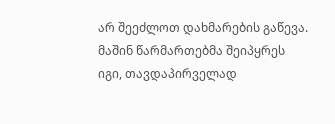არ შეეძლოთ დახმარების გაწევა. მაშინ წარმართებმა შეიპყრეს იგი, თავდაპირველად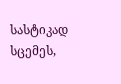სასტიკად სცემეს,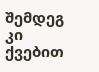შემდეგ კი ქვებით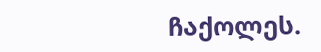ჩაქოლეს.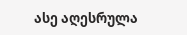ასე აღესრულა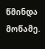წმინდა მოწამე.